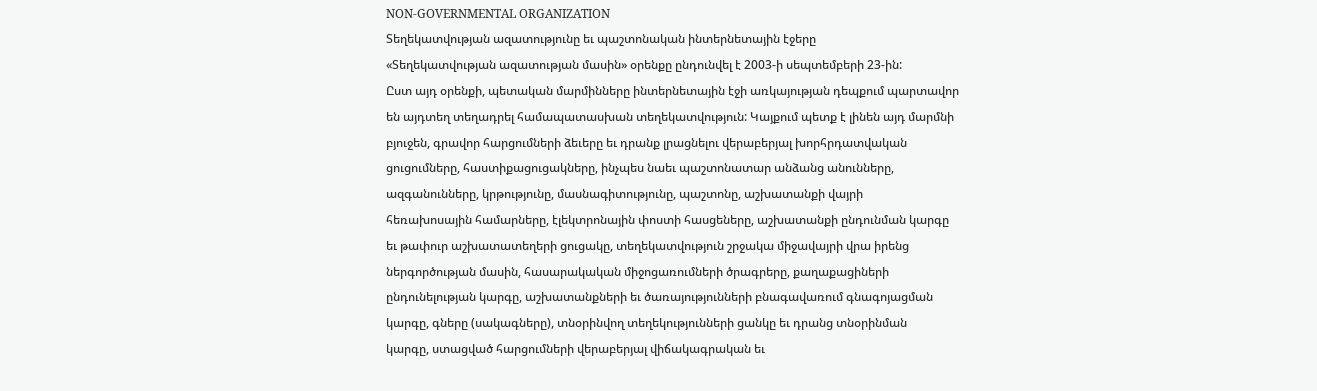NON-GOVERNMENTAL ORGANIZATION
Տեղեկատվության ազատությունը եւ պաշտոնական ինտերնետային էջերը
«Տեղեկատվության ազատության մասին» օրենքը ընդունվել է 2003-ի սեպտեմբերի 23-ին:
Ըստ այդ օրենքի, պետական մարմինները ինտերնետային էջի առկայության դեպքում պարտավոր
են այդտեղ տեղադրել համապատասխան տեղեկատվություն: Կայքում պետք է լինեն այդ մարմնի
բյուջեն, գրավոր հարցումների ձեւերը եւ դրանք լրացնելու վերաբերյալ խորհրդատվական
ցուցումները, հաստիքացուցակները, ինչպես նաեւ պաշտոնատար անձանց անունները,
ազգանունները, կրթությունը, մասնագիտությունը, պաշտոնը, աշխատանքի վայրի
հեռախոսային համարները, էլեկտրոնային փոստի հասցեները, աշխատանքի ընդունման կարգը
եւ թափուր աշխատատեղերի ցուցակը, տեղեկատվություն շրջակա միջավայրի վրա իրենց
ներգործության մասին, հասարակական միջոցառումների ծրագրերը, քաղաքացիների
ընդունելության կարգը, աշխատանքների եւ ծառայությունների բնագավառում գնագոյացման
կարգը, գները (սակագները), տնօրինվող տեղեկությունների ցանկը եւ դրանց տնօրինման
կարգը, ստացված հարցումների վերաբերյալ վիճակագրական եւ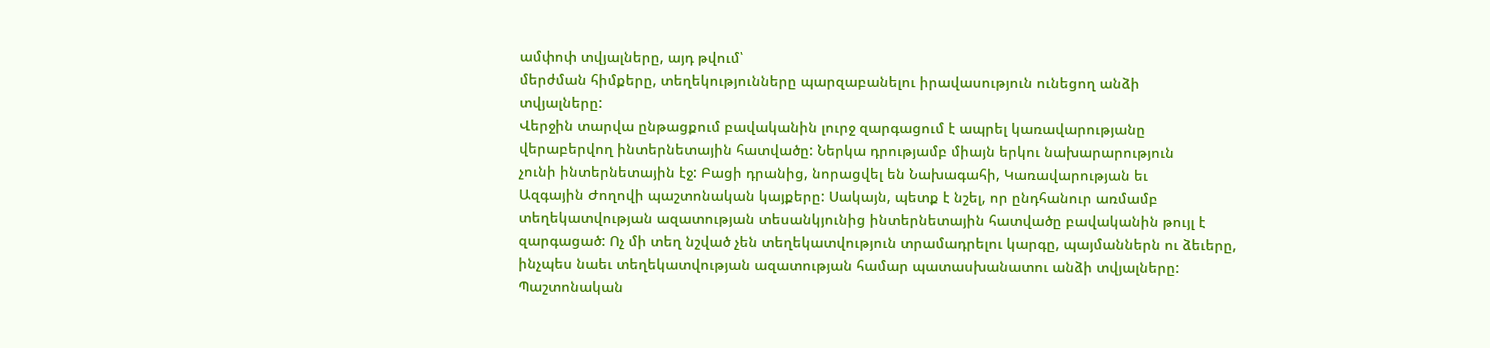ամփոփ տվյալները, այդ թվում՝
մերժման հիմքերը, տեղեկությունները պարզաբանելու իրավասություն ունեցող անձի
տվյալները:
Վերջին տարվա ընթացքում բավականին լուրջ զարգացում է ապրել կառավարությանը
վերաբերվող ինտերնետային հատվածը: Ներկա դրությամբ միայն երկու նախարարություն
չունի ինտերնետային էջ: Բացի դրանից, նորացվել են Նախագահի, Կառավարության եւ
Ազգային Ժողովի պաշտոնական կայքերը: Սակայն, պետք է նշել, որ ընդհանուր առմամբ
տեղեկատվության ազատության տեսանկյունից ինտերնետային հատվածը բավականին թույլ է
զարգացած: Ոչ մի տեղ նշված չեն տեղեկատվություն տրամադրելու կարգը, պայմաններն ու ձեւերը,
ինչպես նաեւ տեղեկատվության ազատության համար պատասխանատու անձի տվյալները:
Պաշտոնական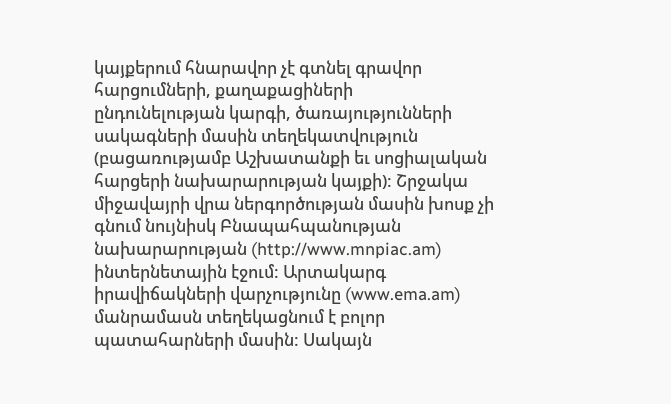կայքերում հնարավոր չէ գտնել գրավոր հարցումների, քաղաքացիների
ընդունելության կարգի, ծառայությունների սակագների մասին տեղեկատվություն
(բացառությամբ Աշխատանքի եւ սոցիալական հարցերի նախարարության կայքի): Շրջակա
միջավայրի վրա ներգործության մասին խոսք չի գնում նույնիսկ Բնապահպանության
նախարարության (http://www.mnpiac.am)
ինտերնետային էջում: Արտակարգ իրավիճակների վարչությունը (www.ema.am)
մանրամասն տեղեկացնում է բոլոր պատահարների մասին: Սակայն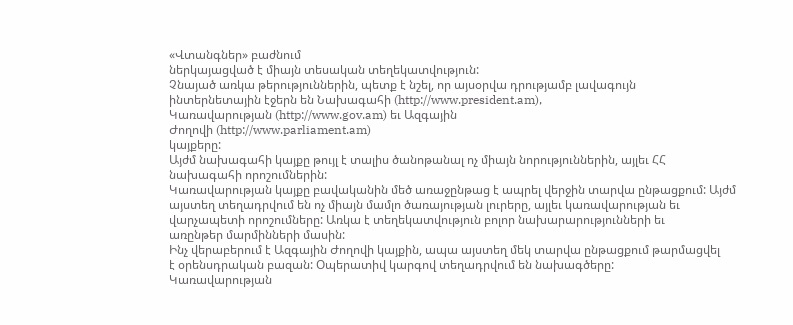«Վտանգներ» բաժնում
ներկայացված է միայն տեսական տեղեկատվություն:
Չնայած առկա թերություններին, պետք է նշել, որ այսօրվա դրությամբ լավագույն
ինտերնետային էջերն են Նախագահի (http://www.president.am),
Կառավարության (http://www.gov.am) եւ Ազգային
Ժողովի (http://www.parliament.am)
կայքերը:
Այժմ նախագահի կայքը թույլ է տալիս ծանոթանալ ոչ միայն նորություններին, այլեւ ՀՀ
նախագահի որոշումներին:
Կառավարության կայքը բավականին մեծ առաջընթաց է ապրել վերջին տարվա ընթացքում: Այժմ
այստեղ տեղադրվում են ոչ միայն մամլո ծառայության լուրերը, այլեւ կառավարության եւ
վարչապետի որոշումները: Առկա է տեղեկատվություն բոլոր նախարարությունների եւ
առընթեր մարմինների մասին:
Ինչ վերաբերում է Ազգային Ժողովի կայքին, ապա այստեղ մեկ տարվա ընթացքում թարմացվել
է օրենսդրական բազան: Օպերատիվ կարգով տեղադրվում են նախագծերը:
Կառավարության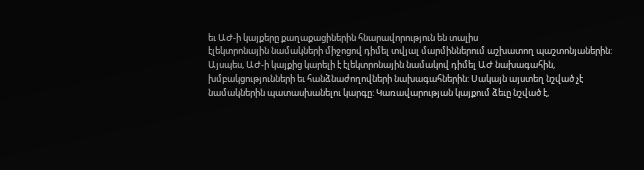եւ ԱԺ-ի կայքերը քաղաքացիներին հնարավորություն են տալիս
էլեկտրոնային նամակների միջոցով դիմել տվյալ մարմիններում աշխատող պաշտոնյաներին:
Այսպես, ԱԺ-ի կայքից կարելի է էլեկտրոնային նամակով դիմել ԱԺ նախագահին,
խմբակցությունների եւ հանձնաժողովների նախագահներին: Սակայն այստեղ նշված չէ
նամակներին պատասխանելու կարգը: Կառավարության կայքում ձեւը նշված է,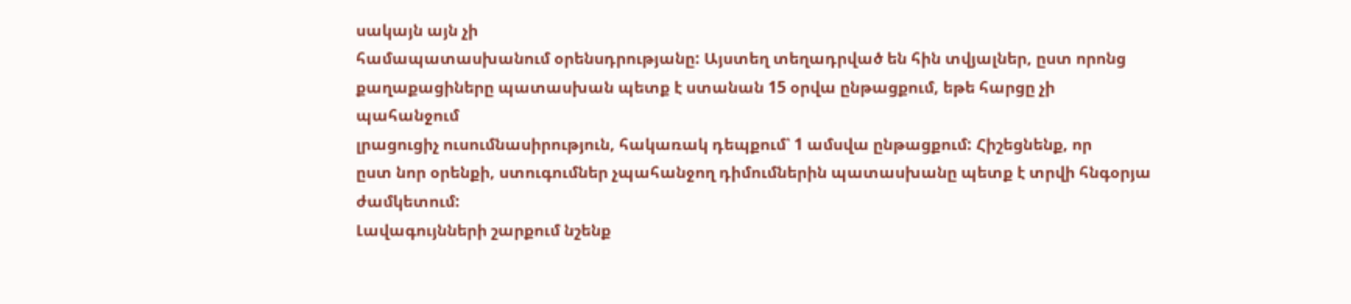սակայն այն չի
համապատասխանում օրենսդրությանը: Այստեղ տեղադրված են հին տվյալներ, ըստ որոնց
քաղաքացիները պատասխան պետք է ստանան 15 օրվա ընթացքում, եթե հարցը չի պահանջում
լրացուցիչ ուսումնասիրություն, հակառակ դեպքում՝ 1 ամսվա ընթացքում: Հիշեցնենք, որ
ըստ նոր օրենքի, ստուգումներ չպահանջող դիմումներին պատասխանը պետք է տրվի հնգօրյա
ժամկետում:
Լավագույնների շարքում նշենք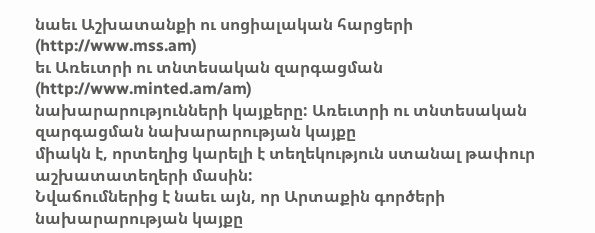նաեւ Աշխատանքի ու սոցիալական հարցերի (http://www.mss.am)
եւ Առեւտրի ու տնտեսական զարգացման (http://www.minted.am/am)
նախարարությունների կայքերը: Առեւտրի ու տնտեսական զարգացման նախարարության կայքը
միակն է, որտեղից կարելի է տեղեկություն ստանալ թափուր աշխատատեղերի մասին:
Նվաճումներից է նաեւ այն, որ Արտաքին գործերի նախարարության կայքը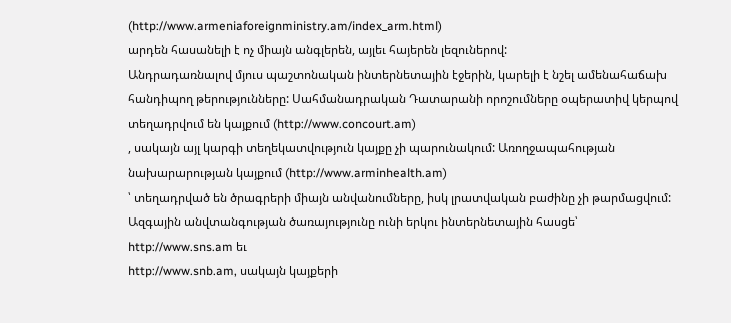(http://www.armeniaforeignministry.am/index_arm.html)
արդեն հասանելի է ոչ միայն անգլերեն, այլեւ հայերեն լեզուներով:
Անդրադառնալով մյուս պաշտոնական ինտերնետային էջերին, կարելի է նշել ամենահաճախ
հանդիպող թերությունները: Սահմանադրական Դատարանի որոշումները օպերատիվ կերպով
տեղադրվում են կայքում (http://www.concourt.am)
, սակայն այլ կարգի տեղեկատվություն կայքը չի պարունակում: Առողջապահության
նախարարության կայքում (http://www.arminhealth.am)
՝ տեղադրված են ծրագրերի միայն անվանումները, իսկ լրատվական բաժինը չի թարմացվում:
Ազգային անվտանգության ծառայությունը ունի երկու ինտերնետային հասցե՝
http://www.sns.am եւ
http://www.snb.am, սակայն կայքերի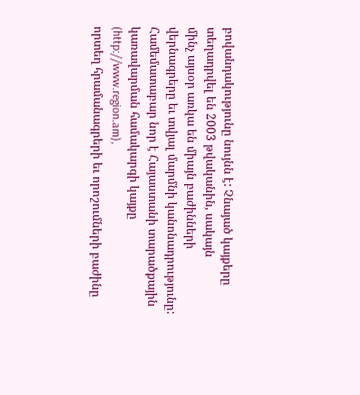բովանդակությունը նույնն է: Չնայած կայքերը տեղադրվել են 2003 թվականին, սակայն
մինչ այսօր առկա են միայն բաժինների վերնագրերը եւ տվյալ մարմնի կանոնադրությունը:
Համեմատաբար նոր է Հայաստանի տարածքային կառավարման համակարգի կայքը (http://www.region.am),
որտեղ հրամանագրերի եւ որոշումների բաժինը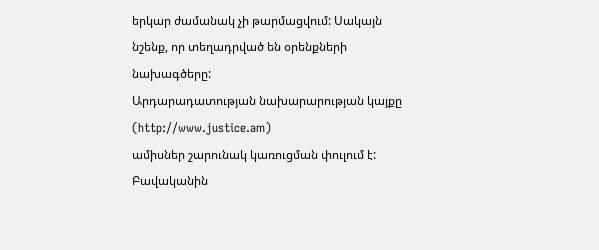երկար ժամանակ չի թարմացվում: Սակայն
նշենք, որ տեղադրված են օրենքների նախագծերը:
Արդարադատության նախարարության կայքը (http://www.justice.am)
ամիսներ շարունակ կառուցման փուլում է:
Բավականին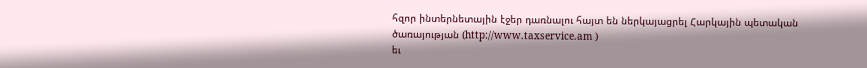հզոր ինտերնետային էջեր դառնալու հայտ են ներկայացրել Հարկային պետական
ծառայության (http://www.taxservice.am )
եւ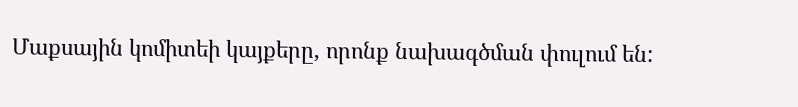Մաքսային կոմիտեի կայքերը, որոնք նախագծման փուլում են: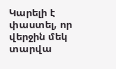Կարելի է փաստել, որ վերջին մեկ տարվա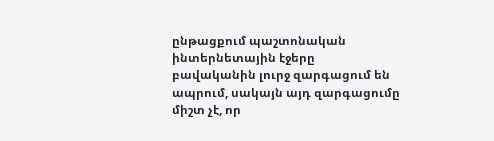ընթացքում պաշտոնական ինտերնետային էջերը
բավականին լուրջ զարգացում են ապրում, սակայն այդ զարգացումը միշտ չէ, որ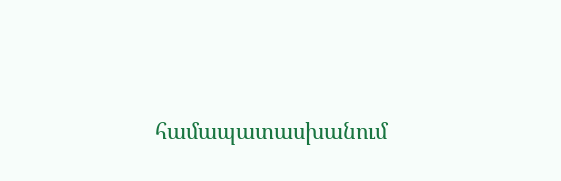համապատասխանում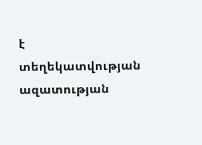է տեղեկատվության ազատության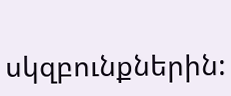սկզբունքներին: